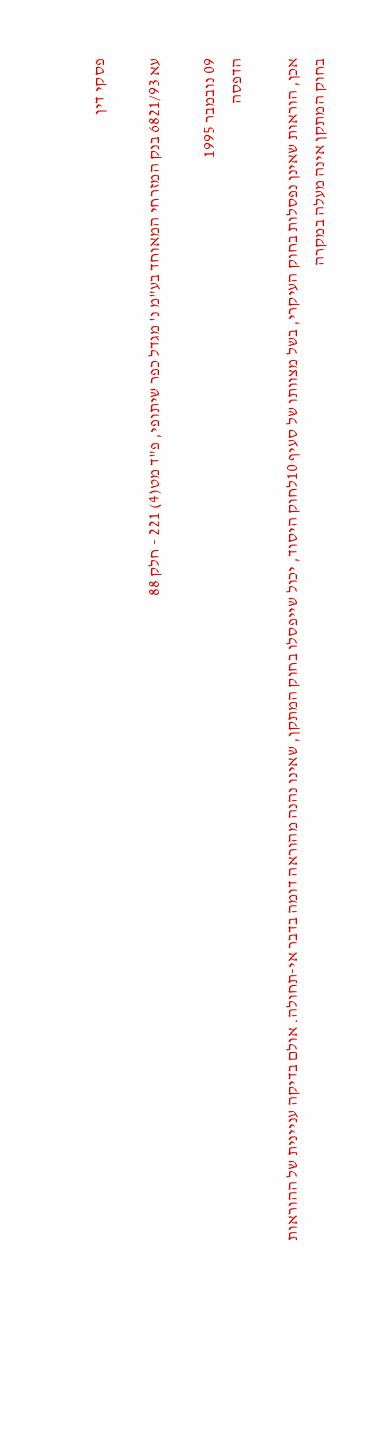פסקי דין

עא 6821/93 בנק המזרחי המאוחד בע"מ נ' מגדל כפר שיתופי, פ"ד מט(4) 221 - חלק 88

09 נובמבר 1995
הדפסה

אכן, הוראות שאינן נפסלות בחוק העיקרי, בשל מצוותו של סעיף 10לחוק היסוד, יכול שייפסלו בחוק המתקן, שאינו נהנה מהוראה דומה בדבר אי-תחולה. אולם בדיקה עניינית של ההוראות בחוק המתקן אינה מעלה במקרה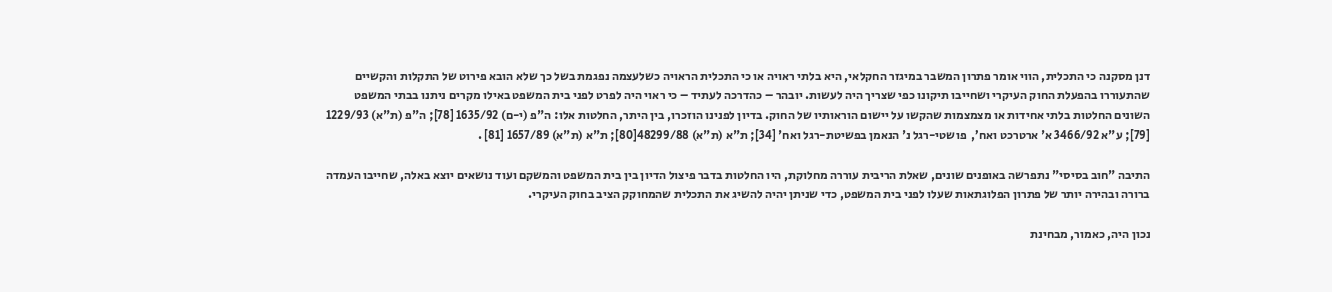דנן מסקנה כי התכלית, הווי אומר פתרון המשבר במיגזר החקלאי, היא בלתי ראויה או כי התכלית הראויה כשלעצמה נפגמת בשל כך שלא הובא פירוט של התקלות והקשיים שהתעוררו בהפעלת החוק העיקרי ושחייבו תיקונו כפי שצריך היה לעשות. יובהר – כהדרכה לעתיד – כי ראוי היה לפרט לפני בית המשפט באילו מקרים ניתנו בבתי המשפט השונים החלטות בלתי אחידות או מצמצמות שהקשו על יישום הוראותיו של החוק. בדיון לפנינו הוזכרו, בין היתר, החלטות אלו: ה"פ (י-ם) 1635/92 [78]; ה"פ (ת"א) 1229/93 [79]; ע"א 3466/92 א' ארטרכט ואח’,  פושטי-רגל נ' הנאמן בפשיטת-רגל ואח' [34]; ת"א (ת"א) 48299/88[80]; ת"א (ת"א) 1657/89 [81] .

התיבה "חוב בסיסי" נתפרשה באופנים שונים, שאלת הריבית עוררה מחלוקת, היו החלטות בדבר פיצול הדיון בין בית המשפט והמשקם ועוד נושאים יוצא באלה, שחייבו העמדה ברורה ובהירה יותר של פתרון הפלוגתאות שעלו לפני בית המשפט, כדי שניתן יהיה להשיג את התכלית שהמחוקק הציב בחוק העיקרי.

נכון היה, כאמור, מבחינת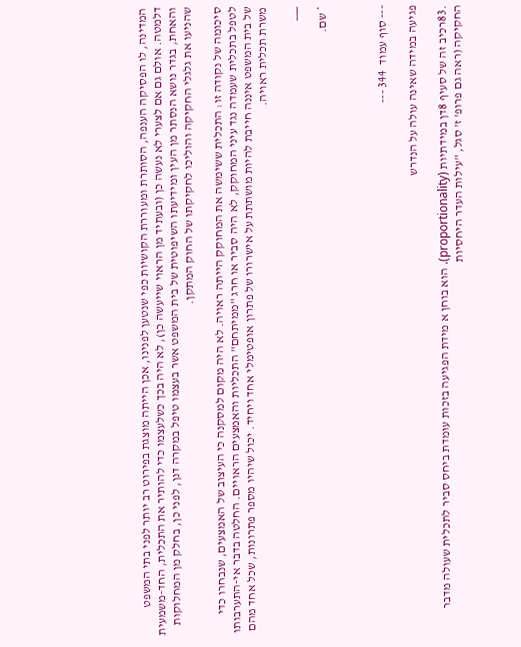המדינה, לו הפסיקה הענפה, הסותרת ומעוררת הקושיות כפי שנטען לפנינו, אכן הייתה מוצגת בפירוט רב יותר לפני בתי המשפט דלמטה. אולם גם אם לצערי לא נעשה כן (ובעתיד מן הראוי שייעשה כן), לא היה בכך כשלעצמו כדי להותיר את התכלית, החד-משמעית והאחת, בגדר נושא הנסתר מן העין ומידיעתו השיפוטית של בית המשפט אשר בעצמו טיפל במקרה דנן, לפני כן, בחלק מן המחלוקות שהניעו את גלגלי החקיקה והוליכו לחקיקתו של החוק המתקן.

סיכומה של נקודה זו: התכלית ששימשה את המחוקק הייתה ראויה. לא היה מקום למסקנה כי העיצוב של האמצעים, שנבחרו כדי לטפל בתכלית שעמדה נגד עיני המחוקק, לא היה סביר או חרג "ממיתחם" התכליות והאמצעים הראויים. החלטה בדבר אי-התערבותו של בית המשפט איננה חייבת להיות מושתתת על אישרורו של פתרון אופטימלי אחד ויחיד. יכול שיהיו מספר פתרונות, שכל אחד מהם משרת תכלית ראויה.

___

* שם.



--- סוף עמוד  344 ---

פגיעה במידה שאינה עולה על הנדרש

.83רכיב זה של סעיף 8דן במידתיות (proportionality). הוא בוחן א מידת הפגיעה בזכות עומדת ביחס סביר לתכלית שעולה מדבר החקיקה (ראה גם פרופ' ז' סגל, "עילות העדר היחסיות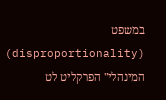במשפט (disproportionality) המינהלי" הפרקליט לט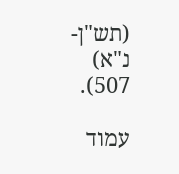(תש"ן-נ"א) 507).

עמוד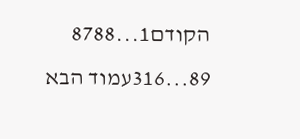הקודם1...8788
89...316עמוד הבא